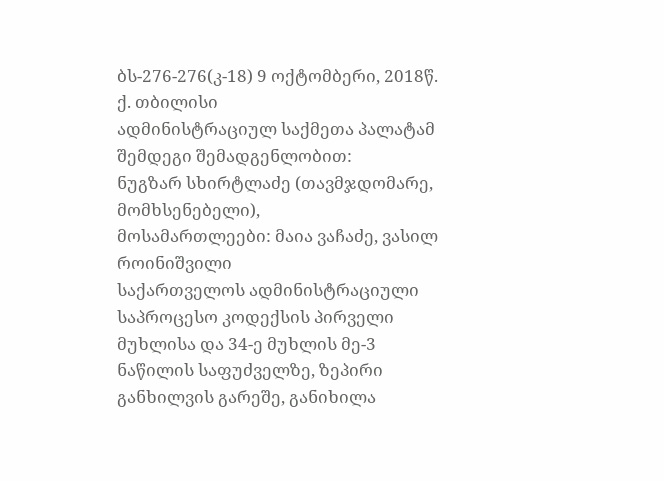ბს-276-276(კ-18) 9 ოქტომბერი, 2018წ.
ქ. თბილისი
ადმინისტრაციულ საქმეთა პალატამ
შემდეგი შემადგენლობით:
ნუგზარ სხირტლაძე (თავმჯდომარე, მომხსენებელი),
მოსამართლეები: მაია ვაჩაძე, ვასილ როინიშვილი
საქართველოს ადმინისტრაციული საპროცესო კოდექსის პირველი მუხლისა და 34-ე მუხლის მე-3 ნაწილის საფუძველზე, ზეპირი განხილვის გარეშე, განიხილა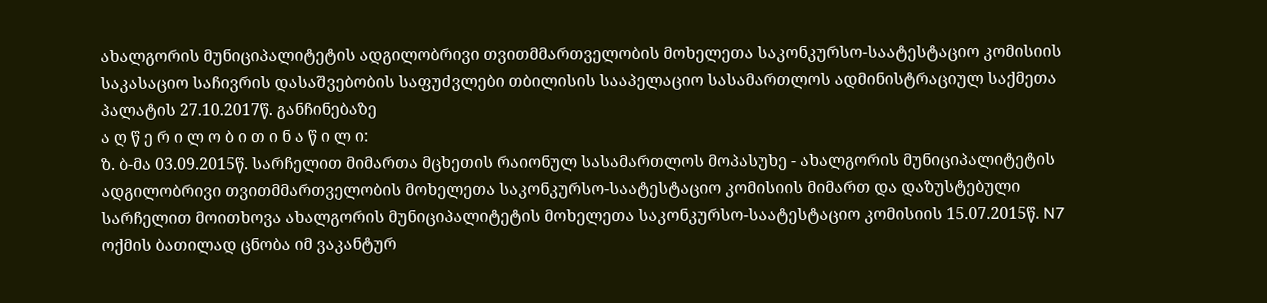ახალგორის მუნიციპალიტეტის ადგილობრივი თვითმმართველობის მოხელეთა საკონკურსო-საატესტაციო კომისიის საკასაციო საჩივრის დასაშვებობის საფუძვლები თბილისის სააპელაციო სასამართლოს ადმინისტრაციულ საქმეთა პალატის 27.10.2017წ. განჩინებაზე
ა ღ წ ე რ ი ლ ო ბ ი თ ი ნ ა წ ი ლ ი:
ზ. ბ-მა 03.09.2015წ. სარჩელით მიმართა მცხეთის რაიონულ სასამართლოს მოპასუხე - ახალგორის მუნიციპალიტეტის ადგილობრივი თვითმმართველობის მოხელეთა საკონკურსო-საატესტაციო კომისიის მიმართ და დაზუსტებული სარჩელით მოითხოვა ახალგორის მუნიციპალიტეტის მოხელეთა საკონკურსო-საატესტაციო კომისიის 15.07.2015წ. N7 ოქმის ბათილად ცნობა იმ ვაკანტურ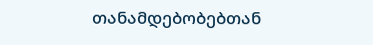თანამდებობებთან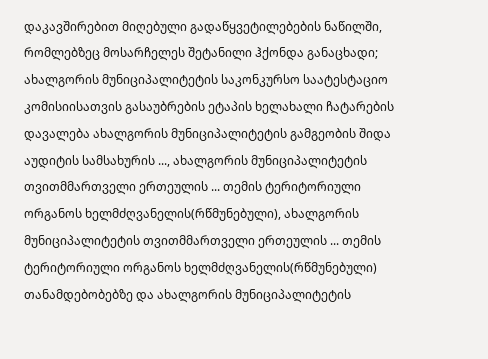დაკავშირებით მიღებული გადაწყვეტილებების ნაწილში, რომლებზეც მოსარჩელეს შეტანილი ჰქონდა განაცხადი; ახალგორის მუნიციპალიტეტის საკონკურსო საატესტაციო კომისიისათვის გასაუბრების ეტაპის ხელახალი ჩატარების დავალება ახალგორის მუნიციპალიტეტის გამგეობის შიდა აუდიტის სამსახურის ..., ახალგორის მუნიციპალიტეტის თვითმმართველი ერთეულის ... თემის ტერიტორიული ორგანოს ხელმძღვანელის(რწმუნებული), ახალგორის მუნიციპალიტეტის თვითმმართველი ერთეულის ... თემის ტერიტორიული ორგანოს ხელმძღვანელის(რწმუნებული) თანამდებობებზე და ახალგორის მუნიციპალიტეტის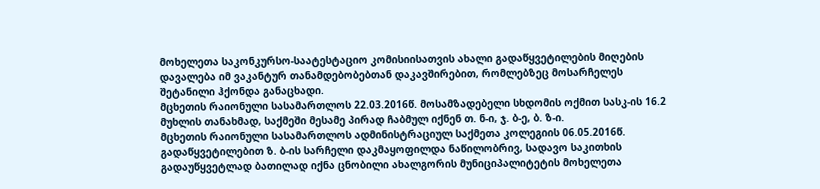მოხელეთა საკონკურსო-საატესტაციო კომისიისათვის ახალი გადაწყვეტილების მიღების დავალება იმ ვაკანტურ თანამდებობებთან დაკავშირებით, რომლებზეც მოსარჩელეს შეტანილი ჰქონდა განაცხადი.
მცხეთის რაიონული სასამართლოს 22.03.2016წ. მოსამზადებელი სხდომის ოქმით სასკ-ის 16.2 მუხლის თანახმად, საქმეში მესამე პირად ჩაბმულ იქნენ თ. ნ-ი, ჯ. ბ-ე, ბ. ზ-ი.
მცხეთის რაიონული სასამართლოს ადმინისტრაციულ საქმეთა კოლეგიის 06.05.2016წ. გადაწყვეტილებით ზ. ბ-ის სარჩელი დაკმაყოფილდა ნაწილობრივ, სადავო საკითხის გადაუწყვეტლად ბათილად იქნა ცნობილი ახალგორის მუნიციპალიტეტის მოხელეთა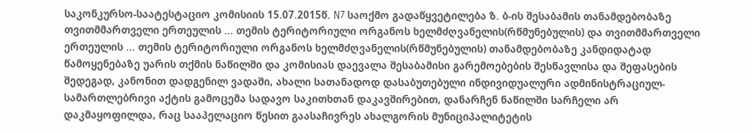საკონკურსო-საატესტაციო კომისიის 15.07.2015წ. N7 საოქმო გადაწყვეტილება ზ. ბ-ის შესაბამის თანამდებობაზე თვითმმართველი ერთეულის ... თემის ტერიტორიული ორგანოს ხელმძღვანელის(რწმუნებულის) და თვითმმართველი ერთეულის ... თემის ტერიტორიული ორგანოს ხელმძღვანელის(რწმუნებულის) თანამდებობაზე კანდიდატად წამოყენებაზე უარის თქმის ნაწილში და კომისიას დაევალა შესაბამისი გარემოებების შესწავლისა და შეფასების შედეგად, კანონით დადგენილ ვადაში, ახალი სათანადოდ დასაბუთებული ინდივიდუალური ადმინისტრაციულ-სამართლებრივი აქტის გამოცემა სადავო საკითხთან დაკავშირებით, დანარჩენ ნაწილში სარჩელი არ დაკმაყოფილდა, რაც სააპელაციო წესით გაასაჩივრეს ახალგორის მუნიციპალიტეტის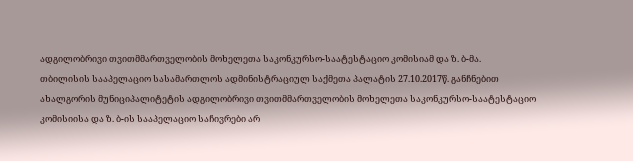ადგილობრივი თვითმმართველობის მოხელეთა საკონკურსო-საატესტაციო კომისიამ და ზ. ბ-მა.
თბილისის სააპელაციო სასამართლოს ადმინისტრაციულ საქმეთა პალატის 27.10.2017წ. განჩნებით ახალგორის მუნიციპალიტეტის ადგილობრივი თვითმმართველობის მოხელეთა საკონკურსო-საატესტაციო კომისიისა და ზ. ბ-ის სააპელაციო საჩივრები არ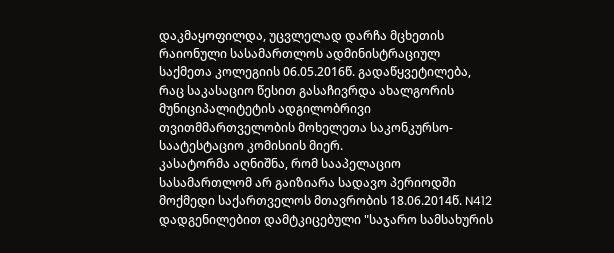დაკმაყოფილდა, უცვლელად დარჩა მცხეთის რაიონული სასამართლოს ადმინისტრაციულ საქმეთა კოლეგიის 06.05.2016წ. გადაწყვეტილება, რაც საკასაციო წესით გასაჩივრდა ახალგორის მუნიციპალიტეტის ადგილობრივი თვითმმართველობის მოხელეთა საკონკურსო-საატესტაციო კომისიის მიერ.
კასატორმა აღნიშნა, რომ სააპელაციო სასამართლომ არ გაიზიარა სადავო პერიოდში მოქმედი საქართველოს მთავრობის 18.06.2014წ. N412 დადგენილებით დამტკიცებული "საჯარო სამსახურის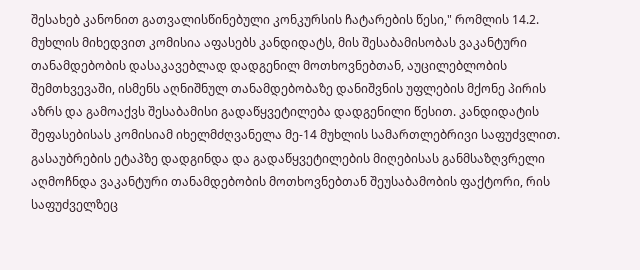შესახებ კანონით გათვალისწინებული კონკურსის ჩატარების წესი," რომლის 14.2. მუხლის მიხედვით კომისია აფასებს კანდიდატს, მის შესაბამისობას ვაკანტური თანამდებობის დასაკავებლად დადგენილ მოთხოვნებთან, აუცილებლობის შემთხვევაში, ისმენს აღნიშნულ თანამდებობაზე დანიშვნის უფლების მქონე პირის აზრს და გამოაქვს შესაბამისი გადაწყვეტილება დადგენილი წესით. კანდიდატის შეფასებისას კომისიამ იხელმძღვანელა მე-14 მუხლის სამართლებრივი საფუძვლით. გასაუბრების ეტაპზე დადგინდა და გადაწყვეტილების მიღებისას განმსაზღვრელი აღმოჩნდა ვაკანტური თანამდებობის მოთხოვნებთან შეუსაბამობის ფაქტორი, რის საფუძველზეც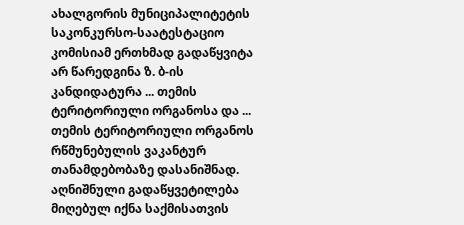ახალგორის მუნიციპალიტეტის საკონკურსო-საატესტაციო კომისიამ ერთხმად გადაწყვიტა არ წარედგინა ზ. ბ-ის კანდიდატურა ... თემის ტერიტორიული ორგანოსა და ... თემის ტერიტორიული ორგანოს რწმუნებულის ვაკანტურ თანამდებობაზე დასანიშნად. აღნიშნული გადაწყვეტილება მიღებულ იქნა საქმისათვის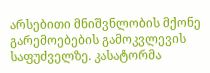არსებითი მნიშვნლობის მქონე გარემოებების გამოკვლევის საფუძველზე. კასატორმა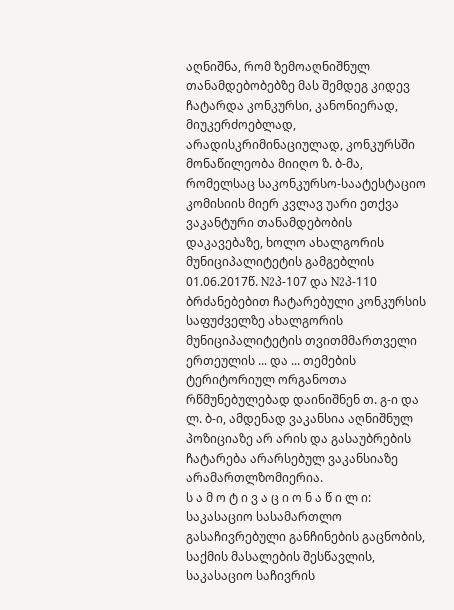აღნიშნა, რომ ზემოაღნიშნულ თანამდებობებზე მას შემდეგ კიდევ ჩატარდა კონკურსი, კანონიერად, მიუკერძოებლად, არადისკრიმინაციულად, კონკურსში მონაწილეობა მიიღო ზ. ბ-მა, რომელსაც საკონკურსო-საატესტაციო კომისიის მიერ კვლავ უარი ეთქვა ვაკანტური თანამდებობის დაკავებაზე, ხოლო ახალგორის მუნიციპალიტეტის გამგებლის 01.06.2017წ. N2პ-107 და N2პ-110 ბრძანებებით ჩატარებული კონკურსის საფუძველზე ახალგორის მუნიციპალიტეტის თვითმმართველი ერთეულის ... და ... თემების ტერიტორიულ ორგანოთა რწმუნებულებად დაინიშნენ თ. გ-ი და ლ. ბ-ი, ამდენად ვაკანსია აღნიშნულ პოზიციაზე არ არის და გასაუბრების ჩატარება არარსებულ ვაკანსიაზე არამართლზომიერია.
ს ა მ ო ტ ი ვ ა ც ი ო ნ ა წ ი ლ ი:
საკასაციო სასამართლო გასაჩივრებული განჩინების გაცნობის, საქმის მასალების შესწავლის, საკასაციო საჩივრის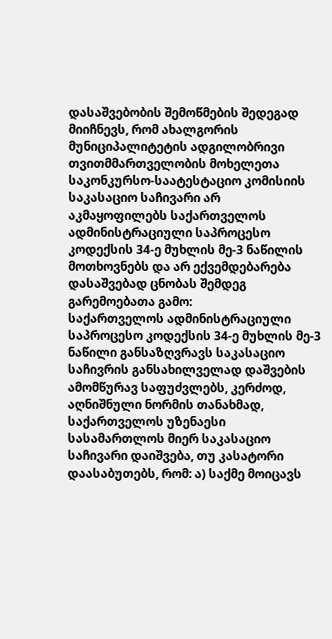დასაშვებობის შემოწმების შედეგად მიიჩნევს, რომ ახალგორის მუნიციპალიტეტის ადგილობრივი თვითმმართველობის მოხელეთა საკონკურსო-საატესტაციო კომისიის საკასაციო საჩივარი არ აკმაყოფილებს საქართველოს ადმინისტრაციული საპროცესო კოდექსის 34-ე მუხლის მე-3 ნაწილის მოთხოვნებს და არ ექვემდებარება დასაშვებად ცნობას შემდეგ გარემოებათა გამო:
საქართველოს ადმინისტრაციული საპროცესო კოდექსის 34-ე მუხლის მე-3 ნაწილი განსაზღვრავს საკასაციო საჩივრის განსახილველად დაშვების ამომწურავ საფუძვლებს, კერძოდ, აღნიშნული ნორმის თანახმად, საქართველოს უზენაესი სასამართლოს მიერ საკასაციო საჩივარი დაიშვება, თუ კასატორი დაასაბუთებს, რომ: ა) საქმე მოიცავს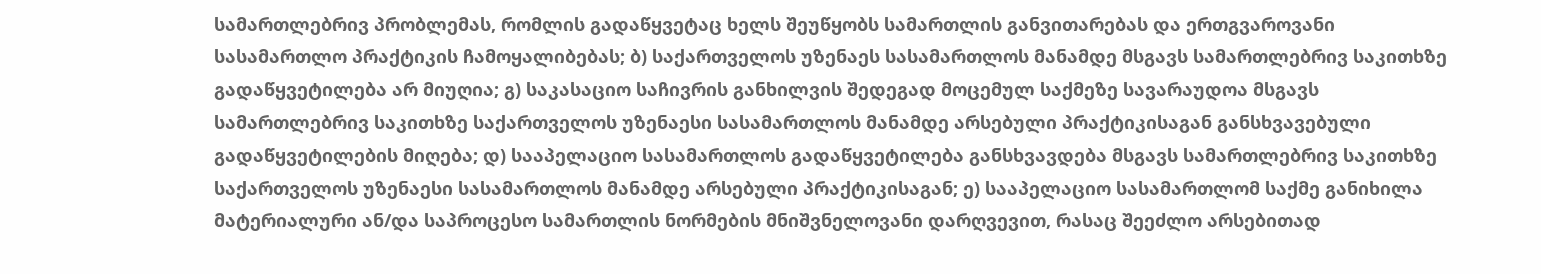სამართლებრივ პრობლემას, რომლის გადაწყვეტაც ხელს შეუწყობს სამართლის განვითარებას და ერთგვაროვანი სასამართლო პრაქტიკის ჩამოყალიბებას; ბ) საქართველოს უზენაეს სასამართლოს მანამდე მსგავს სამართლებრივ საკითხზე გადაწყვეტილება არ მიუღია; გ) საკასაციო საჩივრის განხილვის შედეგად მოცემულ საქმეზე სავარაუდოა მსგავს სამართლებრივ საკითხზე საქართველოს უზენაესი სასამართლოს მანამდე არსებული პრაქტიკისაგან განსხვავებული გადაწყვეტილების მიღება; დ) სააპელაციო სასამართლოს გადაწყვეტილება განსხვავდება მსგავს სამართლებრივ საკითხზე საქართველოს უზენაესი სასამართლოს მანამდე არსებული პრაქტიკისაგან; ე) სააპელაციო სასამართლომ საქმე განიხილა მატერიალური ან/და საპროცესო სამართლის ნორმების მნიშვნელოვანი დარღვევით, რასაც შეეძლო არსებითად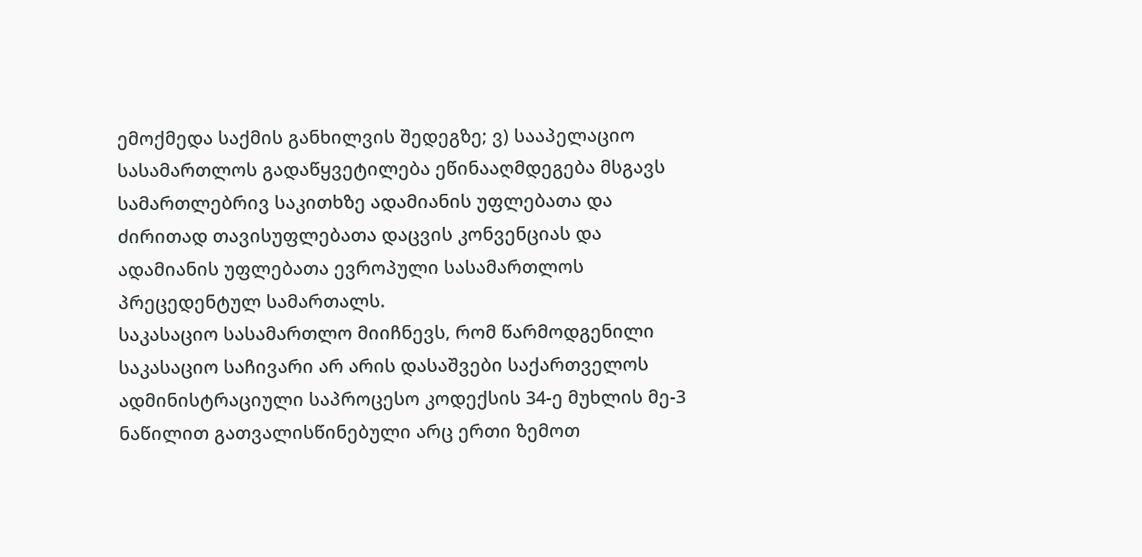ემოქმედა საქმის განხილვის შედეგზე; ვ) სააპელაციო სასამართლოს გადაწყვეტილება ეწინააღმდეგება მსგავს სამართლებრივ საკითხზე ადამიანის უფლებათა და ძირითად თავისუფლებათა დაცვის კონვენციას და ადამიანის უფლებათა ევროპული სასამართლოს პრეცედენტულ სამართალს.
საკასაციო სასამართლო მიიჩნევს, რომ წარმოდგენილი საკასაციო საჩივარი არ არის დასაშვები საქართველოს ადმინისტრაციული საპროცესო კოდექსის 34-ე მუხლის მე-3 ნაწილით გათვალისწინებული არც ერთი ზემოთ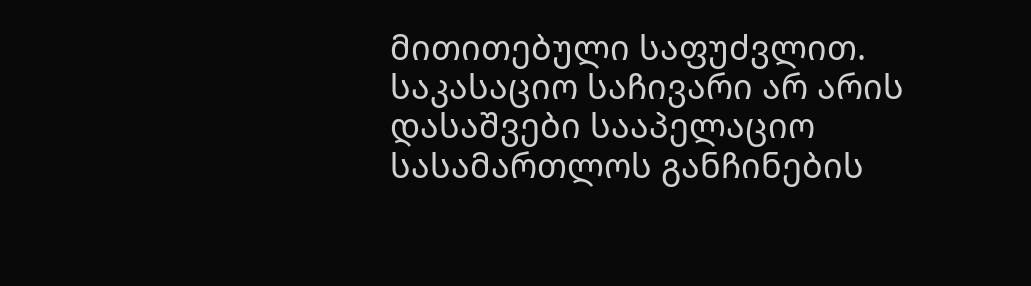მითითებული საფუძვლით.
საკასაციო საჩივარი არ არის დასაშვები სააპელაციო სასამართლოს განჩინების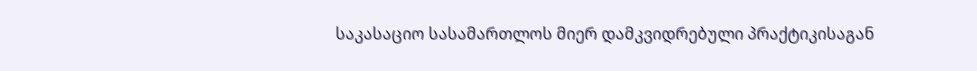საკასაციო სასამართლოს მიერ დამკვიდრებული პრაქტიკისაგან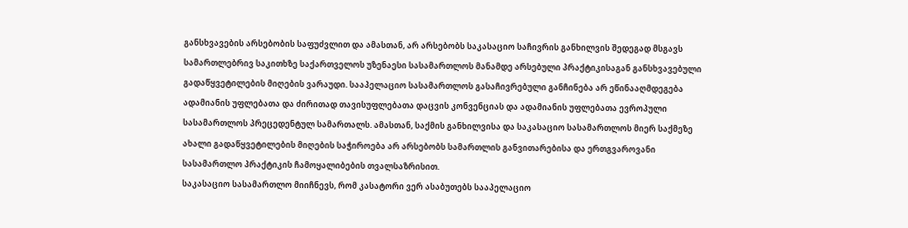განსხვავების არსებობის საფუძვლით და ამასთან, არ არსებობს საკასაციო საჩივრის განხილვის შედეგად მსგავს სამართლებრივ საკითხზე საქართველოს უზენაესი სასამართლოს მანამდე არსებული პრაქტიკისაგან განსხვავებული გადაწყვეტილების მიღების ვარაუდი. სააპელაციო სასამართლოს გასაჩივრებული განჩინება არ ეწინააღმდეგება ადამიანის უფლებათა და ძირითად თავისუფლებათა დაცვის კონვენციას და ადამიანის უფლებათა ევროპული სასამართლოს პრეცედენტულ სამართალს. ამასთან, საქმის განხილვისა და საკასაციო სასამართლოს მიერ საქმეზე ახალი გადაწყვეტილების მიღების საჭიროება არ არსებობს სამართლის განვითარებისა და ერთგვაროვანი სასამართლო პრაქტიკის ჩამოყალიბების თვალსაზრისით.
საკასაციო სასამართლო მიიჩნევს, რომ კასატორი ვერ ასაბუთებს სააპელაციო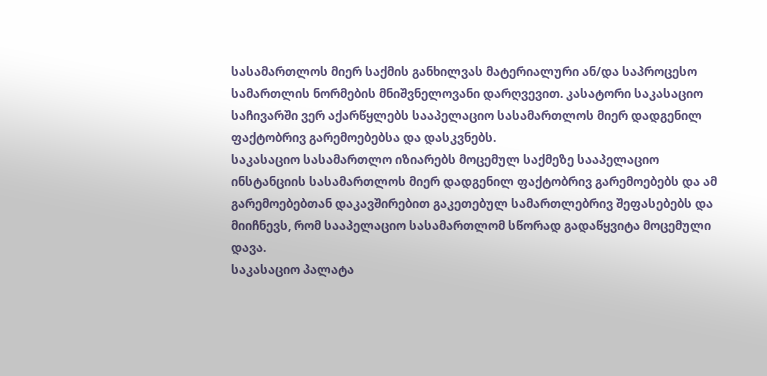სასამართლოს მიერ საქმის განხილვას მატერიალური ან/და საპროცესო სამართლის ნორმების მნიშვნელოვანი დარღვევით. კასატორი საკასაციო საჩივარში ვერ აქარწყლებს სააპელაციო სასამართლოს მიერ დადგენილ ფაქტობრივ გარემოებებსა და დასკვნებს.
საკასაციო სასამართლო იზიარებს მოცემულ საქმეზე სააპელაციო ინსტანციის სასამართლოს მიერ დადგენილ ფაქტობრივ გარემოებებს და ამ გარემოებებთან დაკავშირებით გაკეთებულ სამართლებრივ შეფასებებს და მიიჩნევს, რომ სააპელაციო სასამართლომ სწორად გადაწყვიტა მოცემული დავა.
საკასაციო პალატა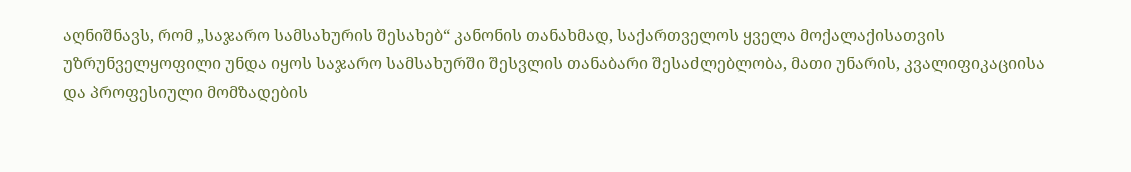აღნიშნავს, რომ „საჯარო სამსახურის შესახებ“ კანონის თანახმად, საქართველოს ყველა მოქალაქისათვის უზრუნველყოფილი უნდა იყოს საჯარო სამსახურში შესვლის თანაბარი შესაძლებლობა, მათი უნარის, კვალიფიკაციისა და პროფესიული მომზადების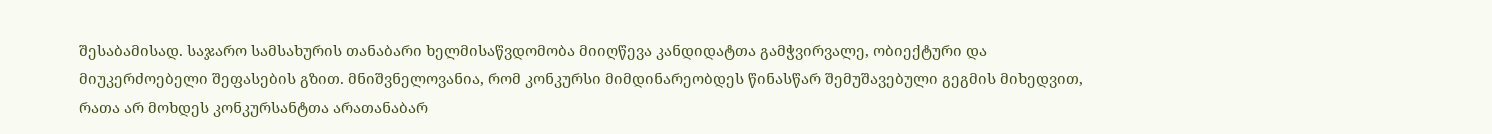შესაბამისად. საჯარო სამსახურის თანაბარი ხელმისაწვდომობა მიიღწევა კანდიდატთა გამჭვირვალე, ობიექტური და მიუკერძოებელი შეფასების გზით. მნიშვნელოვანია, რომ კონკურსი მიმდინარეობდეს წინასწარ შემუშავებული გეგმის მიხედვით, რათა არ მოხდეს კონკურსანტთა არათანაბარ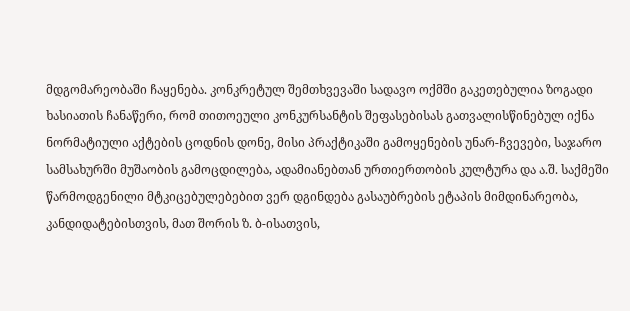მდგომარეობაში ჩაყენება. კონკრეტულ შემთხვევაში სადავო ოქმში გაკეთებულია ზოგადი ხასიათის ჩანაწერი, რომ თითოეული კონკურსანტის შეფასებისას გათვალისწინებულ იქნა ნორმატიული აქტების ცოდნის დონე, მისი პრაქტიკაში გამოყენების უნარ-ჩვევები, საჯარო სამსახურში მუშაობის გამოცდილება, ადამიანებთან ურთიერთობის კულტურა და ა.შ. საქმეში წარმოდგენილი მტკიცებულებებით ვერ დგინდება გასაუბრების ეტაპის მიმდინარეობა, კანდიდატებისთვის, მათ შორის ზ. ბ-ისათვის,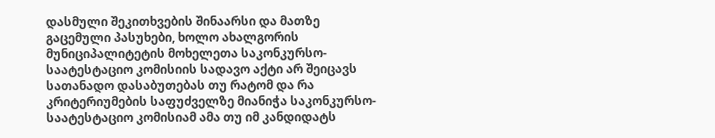დასმული შეკითხვების შინაარსი და მათზე გაცემული პასუხები, ხოლო ახალგორის მუნიციპალიტეტის მოხელეთა საკონკურსო-საატესტაციო კომისიის სადავო აქტი არ შეიცავს სათანადო დასაბუთებას თუ რატომ და რა კრიტერიუმების საფუძველზე მიანიჭა საკონკურსო-საატესტაციო კომისიამ ამა თუ იმ კანდიდატს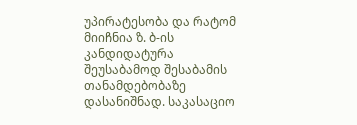უპირატესობა და რატომ მიიჩნია ზ. ბ-ის კანდიდატურა შეუსაბამოდ შესაბამის თანამდებობაზე დასანიშნად. საკასაციო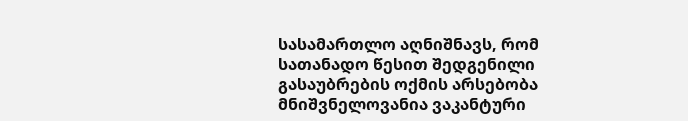სასამართლო აღნიშნავს, რომ სათანადო წესით შედგენილი გასაუბრების ოქმის არსებობა მნიშვნელოვანია ვაკანტური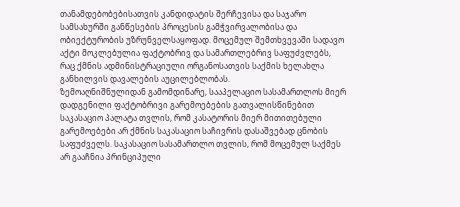თანამდებობებისათვის კანდიდატის შერჩევისა და საჯარო სამსახურში განწესების პროცესის გამჭვირვალობისა და ობიექტურობის უზრუნველსაყოფად. მოცემულ შემთხვევაში სადავო აქტი მოკლებულია ფაქტობრივ და სამართლებრივ საფუძვლებს, რაც ქმნის ადმინისტრაციული ორგანოსათვის საქმის ხელახლა განხილვის დავალების აუცილებლობას.
ზემოაღნიშნულიდან გამომდინარე, სააპელაციო სასამართლოს მიერ დადგენილი ფაქტობრივი გარემოებების გათვალისწინებით საკასაციო პალატა თვლის, რომ კასატორის მიერ მითითებული გარემოებები არ ქმნის საკასაციო საჩივრის დასაშვებად ცნობის საფუძველს. საკასაციო სასამართლო თვლის, რომ მოცემულ საქმეს არ გააჩნია პრინციპული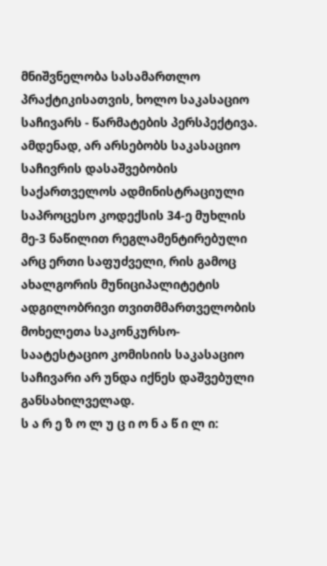მნიშვნელობა სასამართლო პრაქტიკისათვის, ხოლო საკასაციო საჩივარს - წარმატების პერსპექტივა. ამდენად, არ არსებობს საკასაციო საჩივრის დასაშვებობის საქართველოს ადმინისტრაციული საპროცესო კოდექსის 34-ე მუხლის მე-3 ნაწილით რეგლამენტირებული არც ერთი საფუძველი, რის გამოც ახალგორის მუნიციპალიტეტის ადგილობრივი თვითმმართველობის მოხელეთა საკონკურსო-საატესტაციო კომისიის საკასაციო საჩივარი არ უნდა იქნეს დაშვებული განსახილველად.
ს ა რ ე ზ ო ლ უ ც ი ო ნ ა წ ი ლ ი: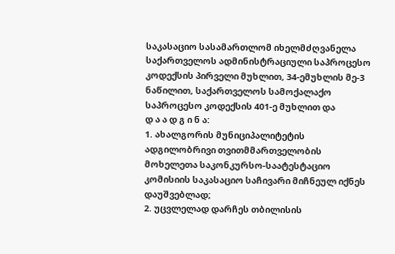საკასაციო სასამართლომ იხელმძღვანელა საქართველოს ადმინისტრაციული საპროცესო კოდექსის პირველი მუხლით, 34-ემუხლის მე-3 ნაწილით, საქართველოს სამოქალაქო საპროცესო კოდექსის 401-ე მუხლით და
დ ა ა დ გ ი ნ ა:
1. ახალგორის მუნიციპალიტეტის ადგილობრივი თვითმმართველობის მოხელეთა საკონკურსო-საატესტაციო კომისიის საკასაციო საჩივარი მიჩნეულ იქნეს დაუშვებლად;
2. უცვლელად დარჩეს თბილისის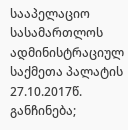სააპელაციო სასამართლოს ადმინისტრაციულ საქმეთა პალატის 27.10.2017წ. განჩინება;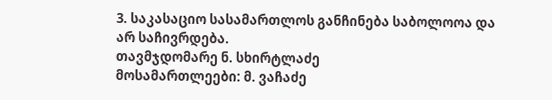3. საკასაციო სასამართლოს განჩინება საბოლოოა და არ საჩივრდება.
თავმჯდომარე ნ. სხირტლაძე
მოსამართლეები: მ. ვაჩაძე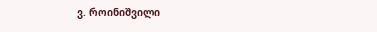ვ. როინიშვილი